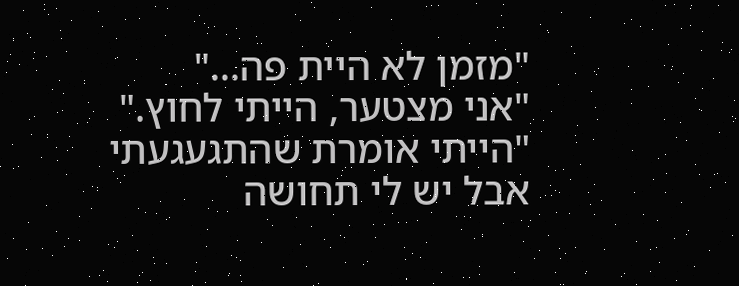"מזמן לא היית פה..."
"אני מצטער, הייתי לחוץ."
"הייתי אומרת שהתגעגעתי אבל יש לי תחושה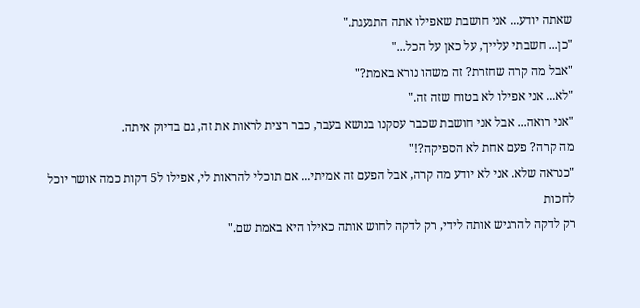שאתה יודע... אני חושבת שאפילו אתה התגעגת."
"כן... חשבתי עלייך, על כאן על הכל..."
"אבל מה קרה שחזרת? זה משהו נורא באמת?"
"לא... אני אפילו לא בטוח שזה זה."
"אני רואה... אבל אני חושבת שכבר עסקנו בנושא בעבר, כבר רצית לראות את זה, גם בדיוק איתה.
מה קרה? פעם אחת לא הספיקה?!"
"כנראה שלא. אני לא יודע מה קרה, אבל הפעם זה אמיתי... אם תוכלי להראות לי, אפילו ל5 דקות כמה אושר יוכל לחכות
רק לדקה להרגיש אותה לידי, רק לדקה לחוש אותה כאילו היא באמת שם."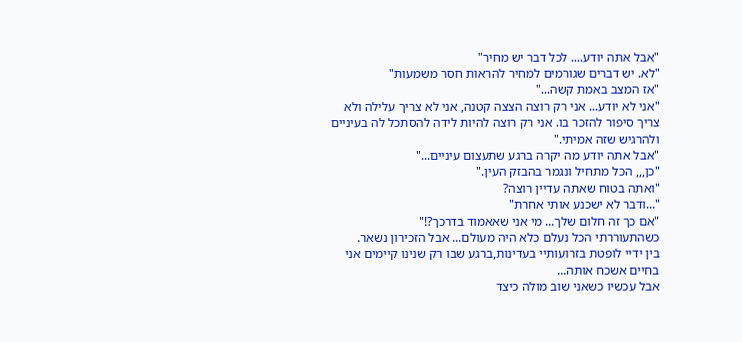"אבל אתה יודע.... לכל דבר יש מחיר"
"לא. יש דברים שגורמים למחיר להראות חסר משמעות"
"אז המצב באמת קשה..."
"אני לא יודע... אני רק רוצה הצצה קטנה, אני לא צריך עלילה ולא צריך סיפור להזכר בו. אני רק רוצה להיות לידה להסתכל לה בעיניים
ולהרגיש שזה אמיתי."
"אבל אתה יודע מה יקרה ברגע שתעצום עיניים..."
"כן,,, הכל מתחיל ונגמר בהבזק העין."
"ואתה בטוח שאתה עדיין רוצה?
"...ודבר לא ישכנע אותי אחרת"
"אם כך זה חלום שלך... מי אני שאאמוד בדרכך?!"
כשהתעוררתי הכל נעלם כלא היה מעולם... אבל הזכירון נשאר.
בין ידיי לופטת בזרועותיי בעדינות,ברגע שבו רק שנינו קיימים אני בחיים אשכח אותה...
אבל עכשיו כשאני שוב מולה כיצד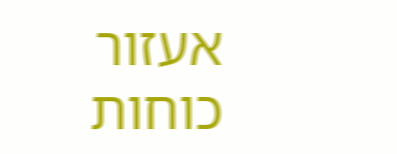אעזור כוחות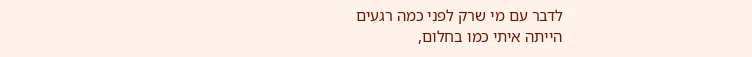לדבר עם מי שרק לפני כמה רגעים
הייתה איתי כמו בחלום,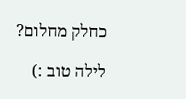כחלק מחלום?

לילה טוב :)